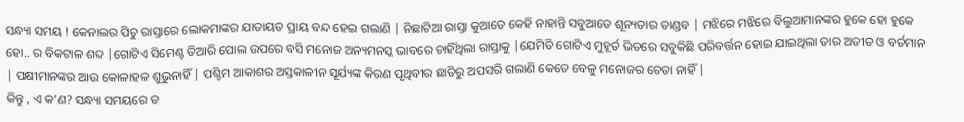ସନ୍ଧ୍ୟା ସମୟ ! କେନାଲର ପିଚୁ ରାସ୍ତାରେ ଲୋକମାଙ୍କର ଯାତାୟତ ପ୍ରାୟ ବନ୍ଦ ହେଇ ଗଲାଣି | ନିଛାଟିଆ ରାସ୍ତା କୁଆଡେ କେହି ନାହାନ୍ତି ସବୁଆଡେ ଶୂନ୍ୟତାର ତାଣ୍ଡବ | ମଝିରେ ମଝିରେ ବିଲୁଆମାନଙ୍କର ହୁକେ ହୋ ହୁକେ ହୋ.. ର ବିକଟାଳ ଶବ୍ଦ |ଗୋଟିଏ ସିମେଣ୍ଟ ତିଆରି ପୋଲ ଉପରେ ବସି ମନୋଜ ଅନ୍ୟମନସ୍କ ଭାବରେ ଚାହିଁଥିଲା ରାସ୍ତାକୁ |ଯେମିତି ଗୋଟିଏ ମୁହୂର୍ତ ଭିତରେ ସବୁକିଛି ପରିବର୍ତ୍ତନ ହୋଇ ଯାଇଥିଲା ତାର ଅତୀତ ଓ ବର୍ତମାନ | ପକ୍ଷୀମାନଙ୍କର ଆଉ କୋଳାହଳ ଶୁଭୁନାହିଁ | ପଶ୍ଚିମ ଆକାଶର ଅସ୍ତକାଳୀନ ସୂର୍ଯ୍ୟଙ୍କ କିରଣ ପୃଥିବୀର ଛାତିରୁ ଅପସରି ଗଲାଣି କେତେ ବେଳୁ ମନୋଜର ଚେତା ନାହିଁ |
କିନ୍ତୁ , ଏ କ’ଣ? ସନ୍ଧ୍ୟା ସମୟରେ ତ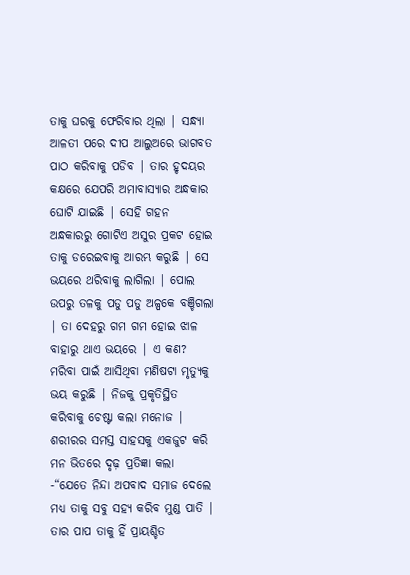ତାକୁ ଘରକୁ ଫେରିବାର ଥିଲା | ସନ୍ଧ୍ୟା ଆଳତୀ ପରେ ଦୀପ ଆଲୁଅରେ ଭାଗବତ ପାଠ କରିବାକୁ ପଡିବ | ତାର ହୃଦୟର କକ୍ଷରେ ଯେପରି ଅମାବାସ୍ୟାର ଅନ୍ଧକାର ଘୋଟି ଯାଇଛି | ସେହି ଗହନ ଅନ୍ଧକାରରୁ ଗୋଟିଏ ଅସୁର ପ୍ରକଟ ହୋଇ ତାକୁ ଡରେଇବାକୁ ଆରମ୍ଭ କରୁଛି | ସେ ଭୟରେ ଥରିବାକୁ ଲାଗିଲା | ପୋଲ ଉପରୁ ତଳକୁ ପଡୁ ପଡୁ ଅଳ୍ପକେ ବଞ୍ଚିଗଲା | ତା ଦେହରୁ ଗମ ଗମ ହୋଇ ଝାଳ ବାହାରୁ ଥାଏ ଭୟରେ | ଏ କଣ? ମରିବା ପାଇଁ ଆସିଥିବା ମଣିଷଟା ମୃତ୍ୟୁକୁ ଭୟ କରୁଛି | ନିଜକୁ ପ୍ରକୃତିସ୍ଥିତ କରିବାକୁ ଚେଷ୍ଟା କଲା ମନୋଜ | ଶରୀରର ସମସ୍ତ ସାହସକୁ ଏକଜୁଟ କରି ମନ ଭିତରେ ଦୃଢ଼ ପ୍ରତିଜ୍ଞା କଲା -“ଯେତେ ନିନ୍ଦା ଅପବାଦ ସମାଜ ଦେଲେ ମଧ୍ୟ ତାକୁ ସବୁ ସହ୍ୟ କରିବ ମୁଣ୍ଡ ପାତି | ତାର ପାପ ତାକୁ ହିଁ ପ୍ରାୟଶ୍ଚିତ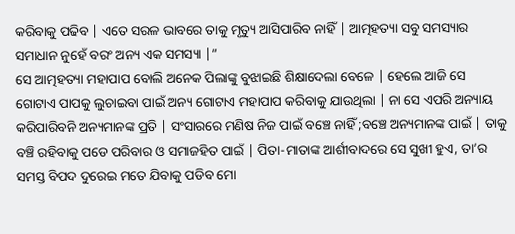କରିବାକୁ ପଢିବ | ଏତେ ସରଳ ଭାବରେ ତାକୁ ମୃତ୍ୟୁ ଆସିପାରିବ ନାହିଁ | ଆତ୍ମହତ୍ୟା ସବୁ ସମସ୍ୟାର ସମାଧାନ ନୁହେଁ ବରଂ ଅନ୍ୟ ଏକ ସମସ୍ୟା |”
ସେ ଆତ୍ମହତ୍ୟା ମହାପାପ ବୋଲି ଅନେକ ପିଲାଙ୍କୁ ବୁଝାଇଛି ଶିକ୍ଷାଦେଲା ବେଳେ | ହେଲେ ଆଜି ସେ ଗୋଟାଏ ପାପକୁ ଲୁଚାଇବା ପାଇଁ ଅନ୍ୟ ଗୋଟାଏ ମହାପାପ କରିବାକୁ ଯାଉଥିଲା | ନା ସେ ଏପରି ଅନ୍ୟାୟ କରିପାରିବନି ଅନ୍ୟମାନଙ୍କ ପ୍ରତି | ସଂସାରରେ ମଣିଷ ନିଜ ପାଇଁ ବଞ୍ଚେ ନାହିଁ ;ବଞ୍ଚେ ଅନ୍ୟମାନଙ୍କ ପାଇଁ | ତାକୁ ବଞ୍ଚି ରହିବାକୁ ପଡେ ପରିବାର ଓ ସମାଜହିତ ପାଇଁ | ପିତା-ମାତାଙ୍କ ଆର୍ଶୀବାଦରେ ସେ ସୁଖୀ ହୁଏ, ତା’ର ସମସ୍ତ ବିପଦ ଦୁରେଇ ମତେ ଯିବାକୁ ପଡିବ ମୋ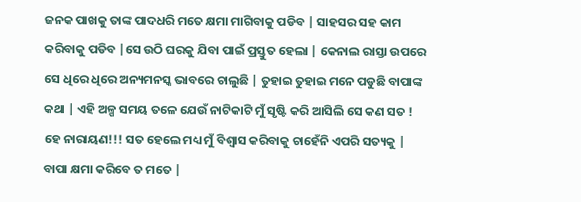ଜନକ ପାଖକୁ ତାଙ୍କ ପାଦଧରି ମତେ କ୍ଷମା ମାଗିବାକୁ ପଡିବ | ସାହସର ସହ କାମ କରିବାକୁ ପଡିବ |ସେ ଉଠି ଘରକୁ ଯିବା ପାଇଁ ପ୍ରସ୍ତୁତ ହେଲା | କେନାଲ ରାସ୍ତା ଉପରେ ସେ ଧିରେ ଧିରେ ଅନ୍ୟମନସ୍କ ଭାବରେ ଚାଲୁଛି | ତୁହାଇ ତୁହାଇ ମନେ ପଡୁଛି ବାପାଙ୍କ କଥା | ଏହି ଅଳ୍ପ ସମୟ ତଳେ ଯେଉଁ ନାଟିକାଟି ମୁଁ ସୃଷ୍ଟି କରି ଆସିଲି ସେ କଣ ସତ !
ହେ ନାରାୟଣ!!! ସତ ହେଲେ ମଧ୍ୟ ମୁଁ ବିଶ୍ୱାସ କରିବାକୁ ଚାହେଁନି ଏପରି ସତ୍ୟକୁ | ବାପା କ୍ଷମା କରିବେ ତ ମତେ |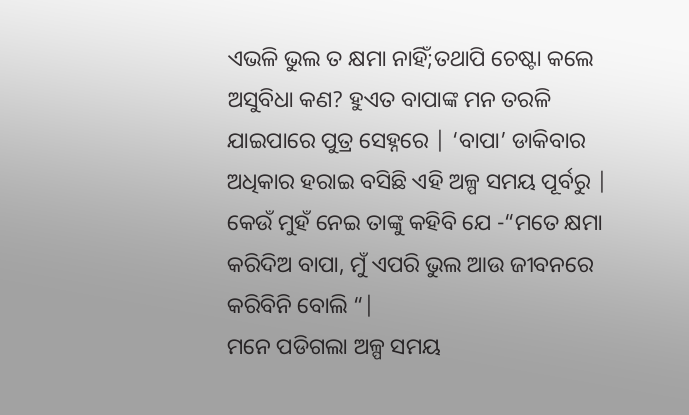ଏଭଳି ଭୁଲ ତ କ୍ଷମା ନାହିଁ;ତଥାପି ଚେଷ୍ଟା କଲେ ଅସୁବିଧା କଣ? ହୁଏତ ବାପାଙ୍କ ମନ ତରଳି ଯାଇପାରେ ପୁତ୍ର ସେହ୍ନରେ | ‘ବାପା’ ଡାକିବାର ଅଧିକାର ହରାଇ ବସିଛି ଏହି ଅଳ୍ପ ସମୟ ପୂର୍ବରୁ | କେଉଁ ମୁହଁ ନେଇ ତାଙ୍କୁ କହିବି ଯେ -“ମତେ କ୍ଷମା କରିଦିଅ ବାପା, ମୁଁ ଏପରି ଭୁଲ ଆଉ ଜୀବନରେ କରିବିନି ବୋଲି “|
ମନେ ପଡିଗଲା ଅଳ୍ପ ସମୟ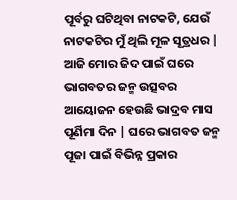ପୂର୍ବରୁ ଘଟିଥିବା ନାଟକଟି, ଯେଉଁ ନାଟକଟିର ମୁଁ ଥିଲି ମୂଳ ସୂତ୍ରଧର | ଆଜି ମୋର ଜିଦ ପାଇଁ ଘରେ ଭାଗବତର ଜନ୍ମ ଉତ୍ସବର ଆୟୋଜନ ହେଉଛି ଭାଦ୍ରବ ମାସ ପୂର୍ଣିମା ଦିନ | ଘରେ ଭାଗବତ ଜନ୍ମ ପୂଜା ପାଇଁ ବିଭିନ୍ନ ପ୍ରକାର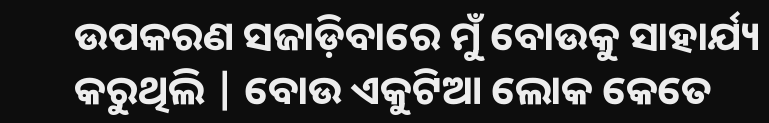ଉପକରଣ ସଜାଡ଼ିବାରେ ମୁଁ ବୋଉକୁ ସାହାର୍ଯ୍ୟ କରୁଥିଲି | ବୋଉ ଏକୁଟିଆ ଲୋକ କେତେ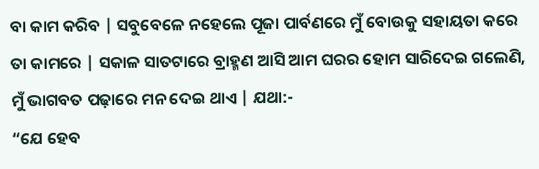ବା କାମ କରିବ | ସବୁବେଳେ ନହେଲେ ପୂଜା ପାର୍ବଣରେ ମୁଁ ବୋଉକୁ ସହାୟତା କରେ ତା କାମରେ | ସକାଳ ସାତଟାରେ ବ୍ରାହ୍ମଣ ଆସି ଆମ ଘରର ହୋମ ସାରିଦେଇ ଗଲେଣି, ମୁଁ ଭାଗବତ ପଢ଼ାରେ ମନ ଦେଇ ଥାଏ | ଯଥା:-
“ଯେ ହେବ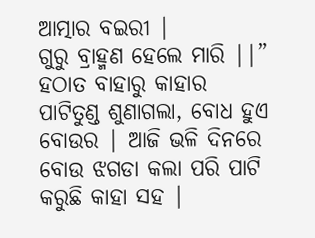ଆତ୍ମାର ବଇରୀ |
ଗୁରୁ ବ୍ରାହ୍ମଣ ହେଲେ ମାରି ||”
ହଠାତ ବାହାରୁ କାହାର ପାଟିତୁଣ୍ଡ ଶୁଣାଗଲା, ବୋଧ ହୁଏ ବୋଉର | ଆଜି ଭଳି ଦିନରେ ବୋଉ ଝଗଡା କଲା ପରି ପାଟି କରୁଛି କାହା ସହ |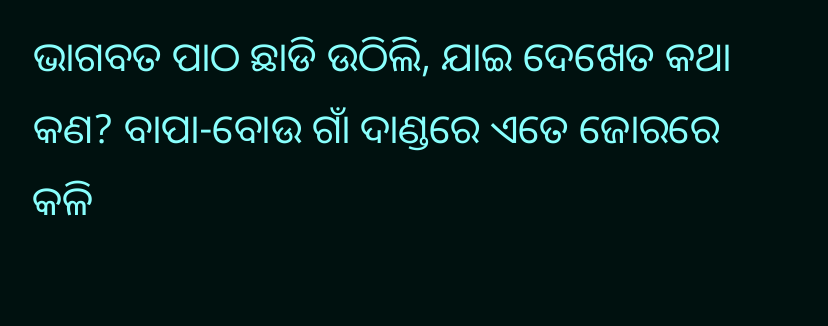ଭାଗବତ ପାଠ ଛାଡି ଉଠିଲି, ଯାଇ ଦେଖେତ କଥା କଣ? ବାପା-ବୋଉ ଗାଁ ଦାଣ୍ଡରେ ଏତେ ଜୋରରେ କଳି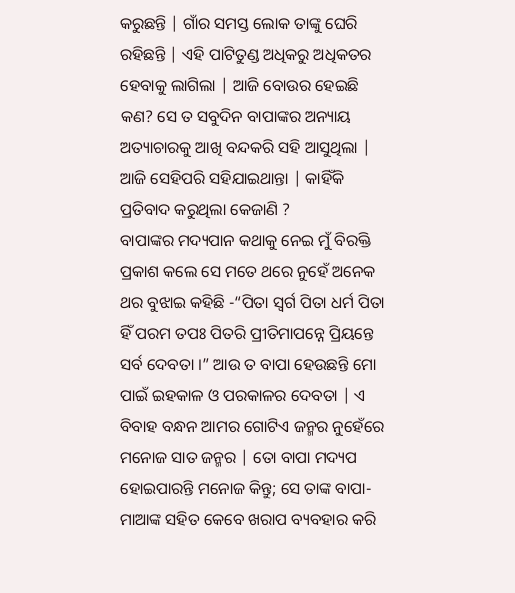କରୁଛନ୍ତି | ଗାଁର ସମସ୍ତ ଲୋକ ତାଙ୍କୁ ଘେରି ରହିଛନ୍ତି | ଏହି ପାଟିତୁଣ୍ଡ ଅଧିକରୁ ଅଧିକତର ହେବାକୁ ଲାଗିଲା | ଆଜି ବୋଉର ହେଇଛି କଣ? ସେ ତ ସବୁଦିନ ବାପାଙ୍କର ଅନ୍ୟାୟ ଅତ୍ୟାଚାରକୁ ଆଖି ବନ୍ଦକରି ସହି ଆସୁଥିଲା | ଆଜି ସେହିପରି ସହିଯାଇଥାନ୍ତା | କାହିଁକି ପ୍ରତିବାଦ କରୁଥିଲା କେଜାଣି ?
ବାପାଙ୍କର ମଦ୍ୟପାନ କଥାକୁ ନେଇ ମୁଁ ବିରକ୍ତି ପ୍ରକାଶ କଲେ ସେ ମତେ ଥରେ ନୁହେଁ ଅନେକ ଥର ବୁଝାଇ କହିଛି -“ପିତା ସ୍ବର୍ଗ ପିତା ଧର୍ମ ପିତା ହିଁ ପରମ ତପଃ ପିତରି ପ୍ରୀତିମାପନ୍ନେ ପ୍ରିୟନ୍ତେ ସର୍ବ ଦେବତା ।” ଆଉ ତ ବାପା ହେଉଛନ୍ତି ମୋ ପାଇଁ ଇହକାଳ ଓ ପରକାଳର ଦେବତା | ଏ ବିବାହ ବନ୍ଧନ ଆମର ଗୋଟିଏ ଜନ୍ମର ନୁହେଁରେ ମନୋଜ ସାତ ଜନ୍ମର | ତୋ ବାପା ମଦ୍ୟପ ହୋଇପାରନ୍ତି ମନୋଜ କିନ୍ତୁ; ସେ ତାଙ୍କ ବାପା-ମାଆଙ୍କ ସହିତ କେବେ ଖରାପ ବ୍ୟବହାର କରି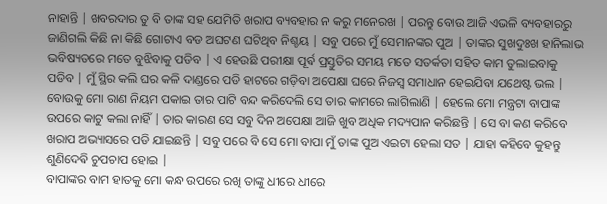ନାହାନ୍ତି | ଖବରଦାର ତୁ ବି ତାଙ୍କ ସହ ଯେମିତି ଖରାପ ବ୍ୟବହାର ନ କରୁ ମନେରଖ | ପରନ୍ତୁ ବୋଉ ଆଜି ଏଭଳି ବ୍ୟବହାରରୁ ଜାଣିଗଲି କିଛି ନା କିଛି ଗୋଟାଏ ବଡ ଅଘଟଣ ଘଟିଥିବ ନିଶ୍ଚୟ | ସବୁ ପରେ ମୁଁ ସେମାନଙ୍କର ପୁଅ | ତାଙ୍କର ସୁଖଦୁଃଖ ହାନିଲାଭ ଭବିଷ୍ୟତରେ ମତେ ବୁଝିବାକୁ ପଡିବ | ଏ ହେଉଛି ପରୀକ୍ଷା ପୂର୍ଵ ପ୍ରସ୍ତୁତିର ସମୟ ମତେ ସତର୍କତା ସହିତ କାମ ତୁଲାଇବାକୁ ପଡିବ | ମୁଁ ସ୍ଥିର କଲି ଘର କଳି ଦାଣ୍ଡରେ ପଡି ହାଟରେ ଗଡ଼ିବା ଅପେକ୍ଷା ଘରେ ନିଜସ୍ୱ ସମାଧାନ ହେଇଯିବା ଯଥେଷ୍ଟ ଭଲ | ବୋଉକୁ ମୋ ରାଣ ନିୟମ ପକାଇ ତାର ପାଟି ବନ୍ଦ କରିଦେଲି ସେ ତାର କାମରେ ଲାଗିଲାଣି | ହେଲେ ମୋ ମନ୍ତ୍ରଟା ବାପାଙ୍କ ଉପରେ କାଟୁ କଲା ନାହିଁ | ତାର କାରଣ ସେ ସବୁ ଦିନ ଅପେକ୍ଷା ଆଜି ଖୁବ ଅଧିକ ମଦ୍ୟପାନ କରିଛନ୍ତି | ସେ ବା କଣ କରିବେ ଖରାପ ଅଭ୍ୟାସରେ ପଡି ଯାଇଛନ୍ତି | ସବୁ ପରେ ବି ସେ ମୋ ବାପା ମୁଁ ତାଙ୍କ ପୁଅ ଏଇଟା ହେଲା ସତ | ଯାହା କହିବେ କୁହନ୍ତୁ ଶୁଣିଦେଵି ଚୁପଚାପ ହୋଇ |
ବାପାଙ୍କର ବାମ ହାତକୁ ମୋ କନ୍ଧ ଉପରେ ରଖି ତାଙ୍କୁ ଧୀରେ ଧୀରେ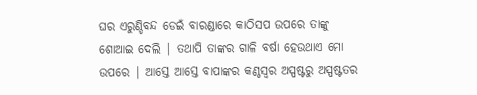ଘର ଏରୁଣ୍ଡିବନ୍ଦ ଡେଇଁ ବାରଣ୍ଡାରେ କାଠିସପ ଉପରେ ତାଙ୍କୁ ଶୋଆଇ ଦେଲି | ତଥାପି ତାଙ୍କର ଗାଳି ବର୍ଷା ହେଉଥାଏ ମୋ ଉପରେ | ଆସ୍ତେ ଆସ୍ତେ ବାପାଙ୍କର କଣ୍ଠସ୍ୱର ଅସ୍ପଷ୍ଟରୁ ଅସ୍ପଷ୍ଟତର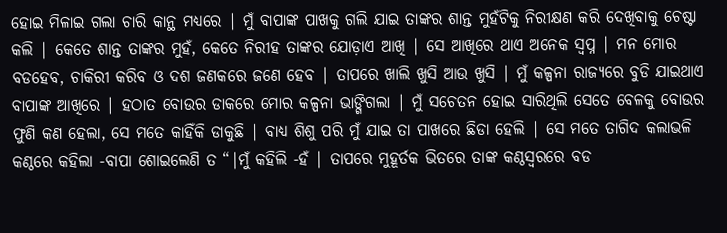ହୋଇ ମିଳାଇ ଗଲା ଚାରି କାନ୍ଥ ମଧ୍ୟରେ | ମୁଁ ବାପାଙ୍କ ପାଖକୁ ଗଲି ଯାଇ ତାଙ୍କର ଶାନ୍ତ ମୁହଁଟିକୁ ନିରୀକ୍ଷଣ କରି ଦେଖିବାକୁ ଚେଷ୍ଟା କଲି | କେତେ ଶାନ୍ତ ତାଙ୍କର ମୁହଁ, କେତେ ନିରୀହ ତାଙ୍କର ଯୋଡ଼ାଏ ଆଖି | ସେ ଆଖିରେ ଥାଏ ଅନେକ ସ୍ବପ୍ନ | ମନ ମୋର ବଡହେବ, ଚାକିରୀ କରିବ ଓ ଦଶ ଜଣକରେ ଜଣେ ହେବ | ତାପରେ ଖାଲି ଖୁସି ଆଉ ଖୁସି | ମୁଁ କଳ୍ପନା ରାଜ୍ୟରେ ବୁଡି ଯାଇଥାଏ ବାପାଙ୍କ ଆଖିରେ | ହଠାତ ବୋଉର ଡାକରେ ମୋର କଳ୍ପନା ଭାଙ୍ଗିଗଲା | ମୁଁ ସଚେତନ ହୋଇ ସାରିଥିଲି ସେତେ ବେଳକୁ ବୋଉର ଫୁଣି କଣ ହେଲା, ସେ ମତେ କାହିଁକି ଡାକୁଛି | ବାଧ୍ୟ ଶିଶୁ ପରି ମୁଁ ଯାଇ ତା ପାଖରେ ଛିଡା ହେଲି | ସେ ମତେ ତାଗିଦ କଲାଭଳି କଣ୍ଠରେ କହିଲା -ବାପା ଶୋଇଲେଣି ତ “|ମୁଁ କହିଲି -ହଁ | ତାପରେ ମୁହୂର୍ତକ ଭିତରେ ତାଙ୍କ କଣ୍ଠସ୍ୱରରେ ବଡ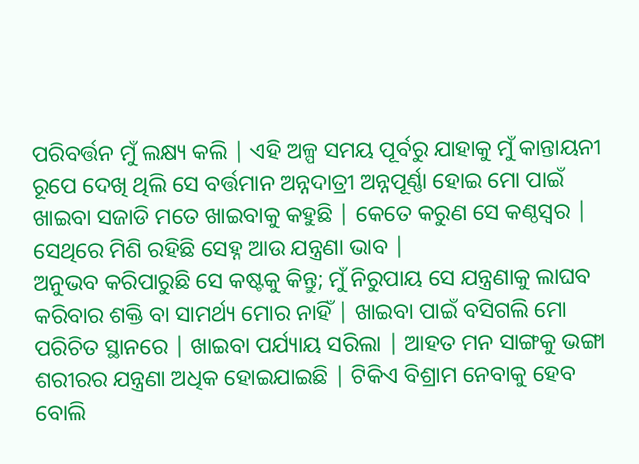ପରିବର୍ତ୍ତନ ମୁଁ ଲକ୍ଷ୍ୟ କଲି | ଏହି ଅଳ୍ପ ସମୟ ପୂର୍ବରୁ ଯାହାକୁ ମୁଁ କାନ୍ତାୟନୀ ରୂପେ ଦେଖି ଥିଲି ସେ ବର୍ତ୍ତମାନ ଅନ୍ନଦାତ୍ରୀ ଅନ୍ନପୂର୍ଣ୍ଣା ହୋଇ ମୋ ପାଇଁ ଖାଇବା ସଜାଡି ମତେ ଖାଇବାକୁ କହୁଛି | କେତେ କରୁଣ ସେ କଣ୍ଠସ୍ୱର | ସେଥିରେ ମିଶି ରହିଛି ସେହ୍ନ ଆଉ ଯନ୍ତ୍ରଣା ଭାବ |
ଅନୁଭବ କରିପାରୁଛି ସେ କଷ୍ଟକୁ କିନ୍ତୁ; ମୁଁ ନିରୁପାୟ ସେ ଯନ୍ତ୍ରଣାକୁ ଲାଘବ କରିବାର ଶକ୍ତି ବା ସାମର୍ଥ୍ୟ ମୋର ନାହିଁ | ଖାଇବା ପାଇଁ ବସିଗଲି ମୋ ପରିଚିତ ସ୍ଥାନରେ | ଖାଇବା ପର୍ଯ୍ୟାୟ ସରିଲା | ଆହତ ମନ ସାଙ୍ଗକୁ ଭଙ୍ଗା ଶରୀରର ଯନ୍ତ୍ରଣା ଅଧିକ ହୋଇଯାଇଛି | ଟିକିଏ ବିଶ୍ରାମ ନେବାକୁ ହେବ ବୋଲି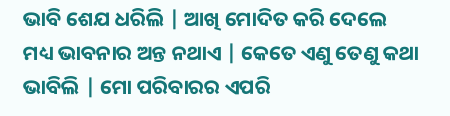ଭାବି ଶେଯ ଧରିଲି | ଆଖି ମୋଦିତ କରି ଦେଲେ ମଧ୍ୟ ଭାବନାର ଅନ୍ତ ନଥାଏ | କେତେ ଏଣୁ ତେଣୁ କଥା ଭାବିଲି | ମୋ ପରିବାରର ଏପରି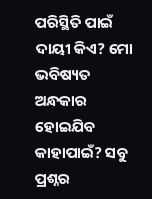ପରିସ୍ଥିତି ପାଇଁ ଦାୟୀ କିଏ? ମୋ ଭବିଷ୍ୟତ ଅନ୍ଧକାର ହୋଇଯିବ କାହାପାଇଁ? ସବୁ ପ୍ରଶ୍ନର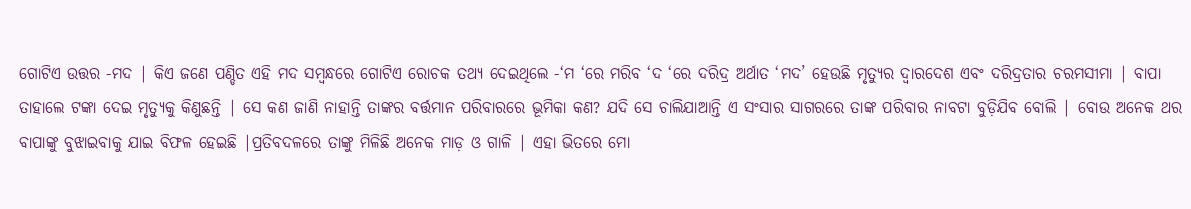ଗୋଟିଏ ଉତ୍ତର -ମଦ | କିଏ ଜଣେ ପଣ୍ଡିତ ଏହି ମଦ ସମ୍ବନ୍ଧରେ ଗୋଟିଏ ରୋଚକ ତଥ୍ୟ ଦେଇଥିଲେ -‘ମ ‘ରେ ମରିବ ‘ଦ ‘ରେ ଦରିଦ୍ର ଅର୍ଥାତ ‘ମଦ’ ହେଉଛି ମୃତ୍ୟୁର ଦ୍ୱାରଦେଶ ଏବଂ ଦରିଦ୍ରତାର ଚରମସୀମା | ବାପା ତାହାଲେ ଟଙ୍କା ଦେଇ ମୃତ୍ୟୁକୁ କିଣୁଛନ୍ତି | ସେ କଣ ଜାଣି ନାହାନ୍ତି ତାଙ୍କର ବର୍ତ୍ତମାନ ପରିବାରରେ ଭୂମିକା କଣ? ଯଦି ସେ ଚାଲିଯାଆନ୍ତି ଏ ସଂସାର ସାଗରରେ ତାଙ୍କ ପରିବାର ନାବଟା ବୁଡ଼ିଯିବ ବୋଲି | ବୋଉ ଅନେକ ଥର ବାପାଙ୍କୁ ବୁଝାଇବାକୁ ଯାଇ ବିଫଳ ହେଇଛି |ପ୍ରତିବଦଳରେ ତାଙ୍କୁ ମିଳିଛି ଅନେକ ମାଡ଼ ଓ ଗାଳି | ଏହା ଭିତରେ ମୋ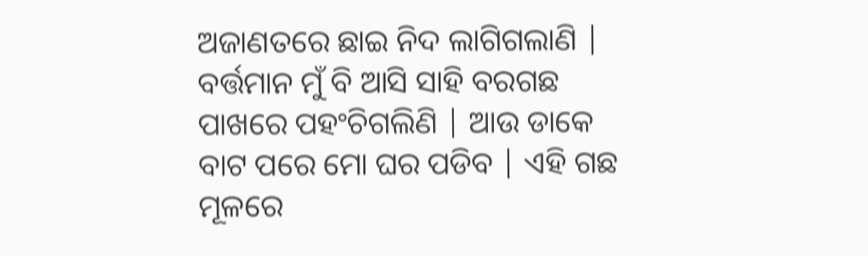ଅଜାଣତରେ ଛାଇ ନିଦ ଲାଗିଗଲାଣି |
ବର୍ତ୍ତମାନ ମୁଁ ବି ଆସି ସାହି ବରଗଛ ପାଖରେ ପହଂଚିଗଲିଣି | ଆଉ ଡାକେ ବାଟ ପରେ ମୋ ଘର ପଡିବ | ଏହି ଗଛ ମୂଳରେ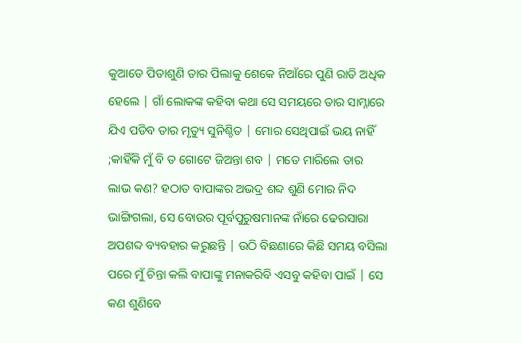କୁଆଡେ ପିତାଶୁଣି ତାର ପିଲାକୁ ଶେକେ ନିଆଁରେ ପୁଣି ରାତି ଅଧିକ ହେଲେ | ଗାଁ ଲୋକଙ୍କ କହିବା କଥା ସେ ସମୟରେ ତାର ସାମ୍ନାରେ ଯିଏ ପଡିବ ତାର ମୃତ୍ୟୁ ସୁନିଶ୍ଚିତ | ମୋର ସେଥିପାଇଁ ଭୟ ନାହିଁ ;କାହିଁକି ମୁଁ ବି ତ ଗୋଟେ ଜିଅନ୍ତା ଶବ | ମତେ ମାରିଲେ ତାର ଲାଭ କଣ? ହଠାତ ବାପାଙ୍କର ଅଭଦ୍ର ଶବ୍ଦ ଶୁଣି ମୋର ନିଦ ଭାଙ୍ଗିଗଲା, ସେ ବୋଉର ପୂର୍ବପୁରୁଷମାନଙ୍କ ନାଁରେ ଢେରସାରା ଅପଶବ୍ଦ ବ୍ୟବହାର କରୁଛନ୍ତି | ଉଠି ବିଛଣାରେ କିଛି ସମୟ ବସିଲା ପରେ ମୁଁ ଚିନ୍ତା କଲି ବାପାଙ୍କୁ ମନାକରିବି ଏସବୁ କହିବା ପାଇଁ | ସେ କଣ ଶୁଣିବେ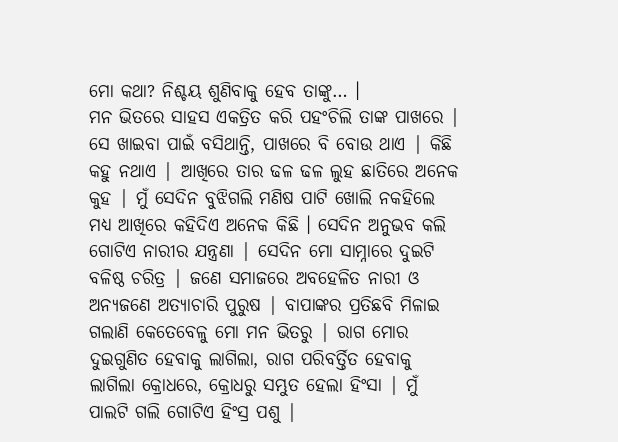ମୋ କଥା? ନିଶ୍ଚୟ ଶୁଣିବାକୁ ହେବ ତାଙ୍କୁ… ।
ମନ ଭିତରେ ସାହସ ଏକତ୍ରିତ କରି ପହଂଚିଲି ତାଙ୍କ ପାଖରେ | ସେ ଖାଇବା ପାଇଁ ବସିଥାନ୍ତି, ପାଖରେ ବି ବୋଉ ଥାଏ | କିଛି କହୁ ନଥାଏ | ଆଖିରେ ତାର ଢଳ ଢଳ ଲୁହ ଛାତିରେ ଅନେକ କୁହ | ମୁଁ ସେଦିନ ବୁଝିଗଲି ମଣିଷ ପାଟି ଖୋଲି ନକହିଲେ ମଧ୍ୟ ଆଖିରେ କହିଦିଏ ଅନେକ କିଛି । ସେଦିନ ଅନୁଭବ କଲି ଗୋଟିଏ ନାରୀର ଯନ୍ତ୍ରଣା | ସେଦିନ ମୋ ସାମ୍ନାରେ ଦୁଇଟି ବଳିଷ୍ଠ ଚରିତ୍ର | ଜଣେ ସମାଜରେ ଅବହେଳିତ ନାରୀ ଓ ଅନ୍ୟଜଣେ ଅତ୍ୟାଚାରି ପୁରୁଷ | ବାପାଙ୍କର ପ୍ରତିଛବି ମିଳାଇ ଗଲାଣି କେତେବେଳୁ ମୋ ମନ ଭିତରୁ | ରାଗ ମୋର ଦୁଇଗୁଣିତ ହେବାକୁ ଲାଗିଲା, ରାଗ ପରିବର୍ତ୍ତିତ ହେବାକୁ ଲାଗିଲା କ୍ରୋଧରେ, କ୍ରୋଧରୁ ସମ୍ଭୁତ ହେଲା ହିଂସା | ମୁଁ ପାଲଟି ଗଲି ଗୋଟିଏ ହିଂସ୍ର ପଶୁ |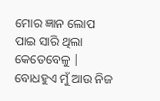ମୋର ଜ୍ଞାନ ଲୋପ ପାଇ ସାରି ଥିଲା କେତେବେଳୁ | ବୋଧହୁଏ ମୁଁ ଆଉ ନିଜ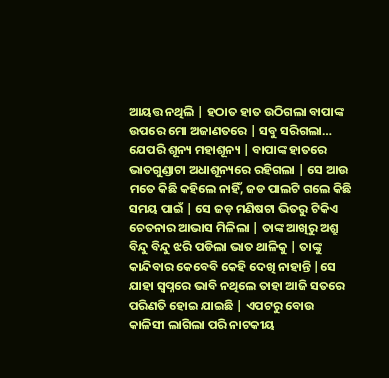ଆୟତ୍ତ ନଥିଲି | ହଠାତ ହାତ ଉଠିଗଲା ବାପାଙ୍କ ଉପରେ ମୋ ଅଜାଣତରେ | ସବୁ ସରିଗଲା… ଯେପରି ଶୂନ୍ୟ ମହାଶୂନ୍ୟ | ବାପାଙ୍କ ହାତରେ ଭାତଗୁଣ୍ଡାଟା ଅଧାଶୂନ୍ୟରେ ରହିଗଲା | ସେ ଆଉ ମତେ କିଛି କହିଲେ ନାହିଁ, ଜଡ ପାଲଟି ଗଲେ କିଛି ସମୟ ପାଇଁ | ସେ ଜଡ଼ ମଣିଷଟା ଭିତରୁ ଟିକିଏ ଚେତନାର ଆଭାସ ମିଳିଲା | ତାଙ୍କ ଆଖିରୁ ଅଶ୍ରୁ ବିନ୍ଦୁ ବିନ୍ଦୁ ଝରି ପଡିଲା ଭାତ ଥାଳିକୁ | ତାଙ୍କୁ କାନ୍ଦିବାର କେବେବି କେହି ଦେଖି ନାହାନ୍ତି |ସେ ଯାହା ସ୍ବପ୍ନରେ ଭାବି ନଥିଲେ ତାହା ଆଜି ସତରେ ପରିଣତି ହୋଇ ଯାଇଛି | ଏପଟରୁ ବୋଉ କାଳିସୀ ଲାଗିଲା ପରି ନାଟକୀୟ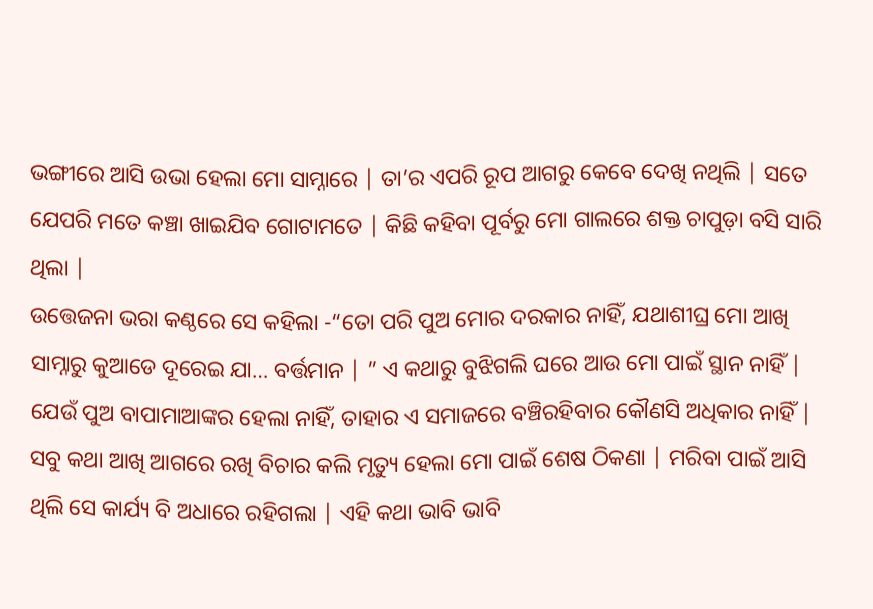ଭଙ୍ଗୀରେ ଆସି ଉଭା ହେଲା ମୋ ସାମ୍ନାରେ | ତା’ର ଏପରି ରୂପ ଆଗରୁ କେବେ ଦେଖି ନଥିଲି | ସତେ ଯେପରି ମତେ କଞ୍ଚା ଖାଇଯିବ ଗୋଟାମତେ | କିଛି କହିବା ପୂର୍ବରୁ ମୋ ଗାଲରେ ଶକ୍ତ ଚାପୁଡ଼ା ବସି ସାରି ଥିଲା |
ଉତ୍ତେଜନା ଭରା କଣ୍ଠରେ ସେ କହିଲା -“ତୋ ପରି ପୁଅ ମୋର ଦରକାର ନାହିଁ, ଯଥାଶୀଘ୍ର ମୋ ଆଖି ସାମ୍ନାରୁ କୁଆଡେ ଦୂରେଇ ଯା… ବର୍ତ୍ତମାନ | ” ଏ କଥାରୁ ବୁଝିଗଲି ଘରେ ଆଉ ମୋ ପାଇଁ ସ୍ଥାନ ନାହିଁ | ଯେଉଁ ପୁଅ ବାପାମାଆଙ୍କର ହେଲା ନାହିଁ, ତାହାର ଏ ସମାଜରେ ବଞ୍ଚିରହିବାର କୌଣସି ଅଧିକାର ନାହିଁ | ସବୁ କଥା ଆଖି ଆଗରେ ରଖି ବିଚାର କଲି ମୃତ୍ୟୁ ହେଲା ମୋ ପାଇଁ ଶେଷ ଠିକଣା | ମରିବା ପାଇଁ ଆସି ଥିଲି ସେ କାର୍ଯ୍ୟ ବି ଅଧାରେ ରହିଗଲା | ଏହି କଥା ଭାବି ଭାବି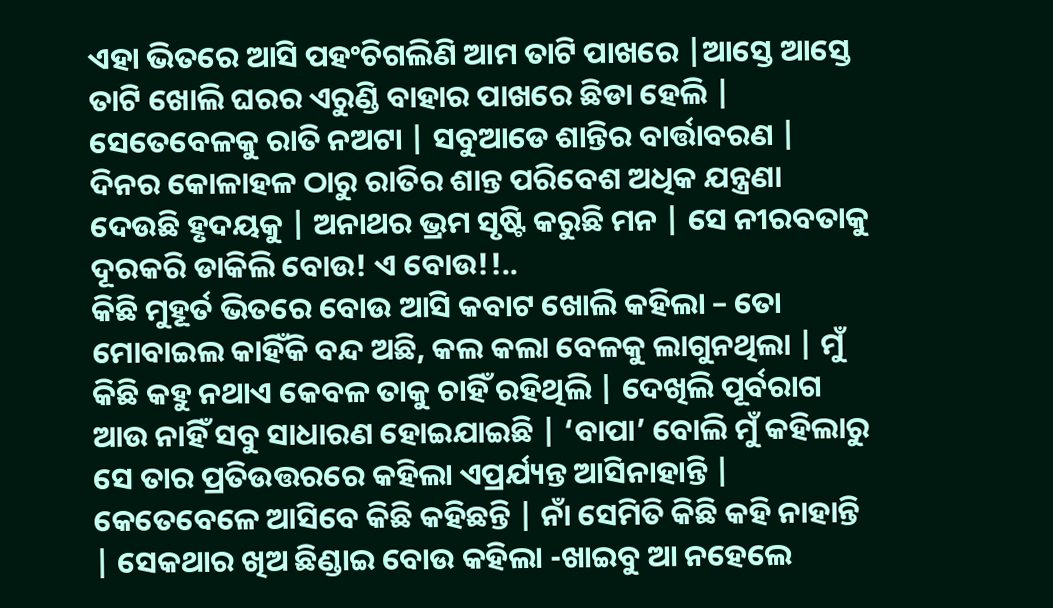ଏହା ଭିତରେ ଆସି ପହଂଚିଗଲିଣି ଆମ ତାଟି ପାଖରେ |ଆସ୍ତେ ଆସ୍ତେ ତାଟି ଖୋଲି ଘରର ଏରୁଣ୍ଡି ବାହାର ପାଖରେ ଛିଡା ହେଲି | ସେତେବେଳକୁ ରାତି ନଅଟା | ସବୁଆଡେ ଶାନ୍ତିର ବାର୍ତ୍ତାବରଣ | ଦିନର କୋଳାହଳ ଠାରୁ ରାତିର ଶାନ୍ତ ପରିବେଶ ଅଧିକ ଯନ୍ତ୍ରଣା ଦେଉଛି ହୃଦୟକୁ | ଅନାଥର ଭ୍ରମ ସୃଷ୍ଟି କରୁଛି ମନ | ସେ ନୀରବତାକୁ ଦୂରକରି ଡାକିଲି ବୋଉ! ଏ ବୋଉ!!..
କିଛି ମୁହୂର୍ତ ଭିତରେ ବୋଉ ଆସି କବାଟ ଖୋଲି କହିଲା – ତୋ ମୋବାଇଲ କାହିଁକି ବନ୍ଦ ଅଛି, କଲ କଲା ବେଳକୁ ଲାଗୁନଥିଲା | ମୁଁ କିଛି କହୁ ନଥାଏ କେବଳ ତାକୁ ଚାହିଁ ରହିଥିଲି | ଦେଖିଲି ପୂର୍ବରାଗ ଆଉ ନାହିଁ ସବୁ ସାଧାରଣ ହୋଇଯାଇଛି | ‘ବାପା’ ବୋଲି ମୁଁ କହିଲାରୁ ସେ ତାର ପ୍ରତିଉତ୍ତରରେ କହିଲା ଏପ୍ରର୍ଯ୍ୟନ୍ତ ଆସିନାହାନ୍ତି | କେତେବେଳେ ଆସିବେ କିଛି କହିଛନ୍ତି | ନାଁ ସେମିତି କିଛି କହି ନାହାନ୍ତି | ସେକଥାର ଖିଅ ଛିଣ୍ଡାଇ ବୋଉ କହିଲା -ଖାଇବୁ ଆ ନହେଲେ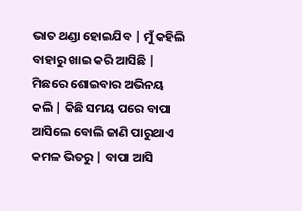ଭାତ ଥଣ୍ଡା ହୋଇଯିବ | ମୁଁ କହିଲି ବାହାରୁ ଖାଇ କରି ଆସିଛି | ମିଛରେ ଶୋଇବାର ଅଭିନୟ କଲି | କିଛି ସମୟ ପରେ ବାପା ଆସିଲେ ବୋଲି ଜାଣି ପାରୁଥାଏ କମଳ ଭିତରୁ | ବାପା ଆସି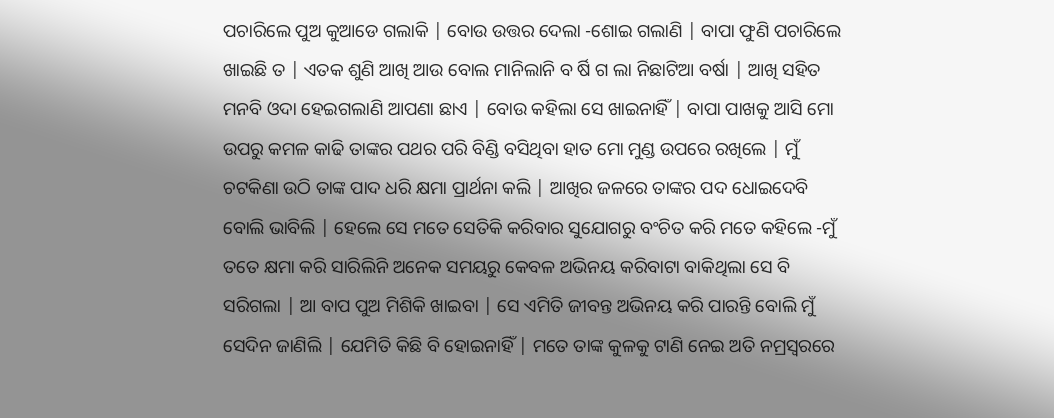ପଚାରିଲେ ପୁଅ କୁଆଡେ ଗଲାକି | ବୋଉ ଉତ୍ତର ଦେଲା -ଶୋଇ ଗଲାଣି | ବାପା ଫୁଣି ପଚାରିଲେ ଖାଇଛି ତ | ଏତକ ଶୁଣି ଆଖି ଆଉ ବୋଲ ମାନିଲାନି ବ ର୍ଷି ଗ ଲା ନିଛାଟିଆ ବର୍ଷା | ଆଖି ସହିତ ମନବି ଓଦା ହେଇଗଲାଣି ଆପଣା ଛାଏ | ବୋଉ କହିଲା ସେ ଖାଇନାହିଁ | ବାପା ପାଖକୁ ଆସି ମୋ ଉପରୁ କମଳ କାଢି ତାଙ୍କର ପଥର ପରି ବିଣ୍ଡି ବସିଥିବା ହାତ ମୋ ମୁଣ୍ଡ ଉପରେ ରଖିଲେ | ମୁଁ ଚଟକିଣା ଉଠି ତାଙ୍କ ପାଦ ଧରି କ୍ଷମା ପ୍ରାର୍ଥନା କଲି | ଆଖିର ଜଳରେ ତାଙ୍କର ପଦ ଧୋଇଦେବି ବୋଲି ଭାବିଲି | ହେଲେ ସେ ମତେ ସେତିକି କରିବାର ସୁଯୋଗରୁ ବଂଚିତ କରି ମତେ କହିଲେ -ମୁଁ ତତେ କ୍ଷମା କରି ସାରିଲିନି ଅନେକ ସମୟରୁ କେବଳ ଅଭିନୟ କରିବାଟା ବାକିଥିଲା ସେ ବି ସରିଗଲା | ଆ ବାପ ପୁଅ ମିଶିକି ଖାଇବା | ସେ ଏମିତି ଜୀବନ୍ତ ଅଭିନୟ କରି ପାରନ୍ତି ବୋଲି ମୁଁ ସେଦିନ ଜାଣିଲି | ଯେମିତି କିଛି ବି ହୋଇନାହିଁ | ମତେ ତାଙ୍କ କୁଳକୁ ଟାଣି ନେଇ ଅତି ନମ୍ରସ୍ୱରରେ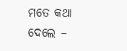ମତେ କଥା ଦେଲେ –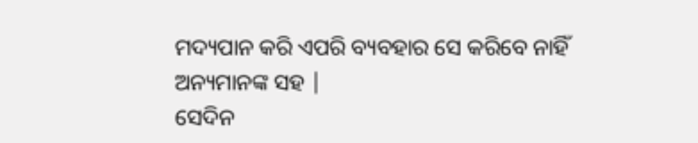ମଦ୍ୟପାନ କରି ଏପରି ବ୍ୟବହାର ସେ କରିବେ ନାହିଁ ଅନ୍ୟମାନଙ୍କ ସହ |
ସେଦିନ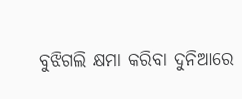ବୁଝିଗଲି କ୍ଷମା କରିବା ଦୁନିଆରେ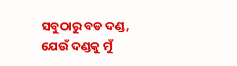ସବୁଠାରୁ ବଡ ଦଣ୍ଡ, ଯେଉଁ ଦଣ୍ଡକୁ ମୁଁ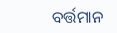ବର୍ତ୍ତମାନ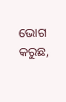ଭୋଗ କରୁଛ,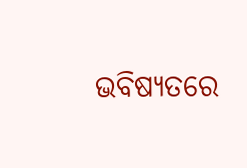ଭବିଷ୍ୟତରେ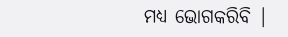ମଧ୍ୟ ଭୋଗକରିବି |